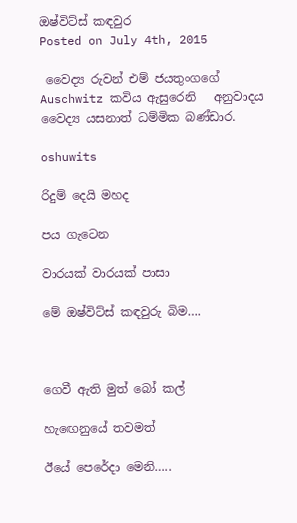ඔෂ්විට්ස් කඳවුර
Posted on July 4th, 2015

 වෛද්‍ය රුවන් එම් ජයතුංගගේ Auschwitz කවිය ඇසුරෙනි   අනුවාදය වෛද්‍ය යසනාත් ධම්මික බණ්ඩාර.

oshuwits

රිදුම් දෙයි මහද

පය ගැටෙන

වාරයක් වාරයක් පාසා

මේ ඔෂ්විට්ස් කඳවුරු බිම….



ගෙවී ඇති මුත් බෝ කල්

හැඟෙනුයේ තවමත්

ඊයේ පෙරේදා මෙනි…..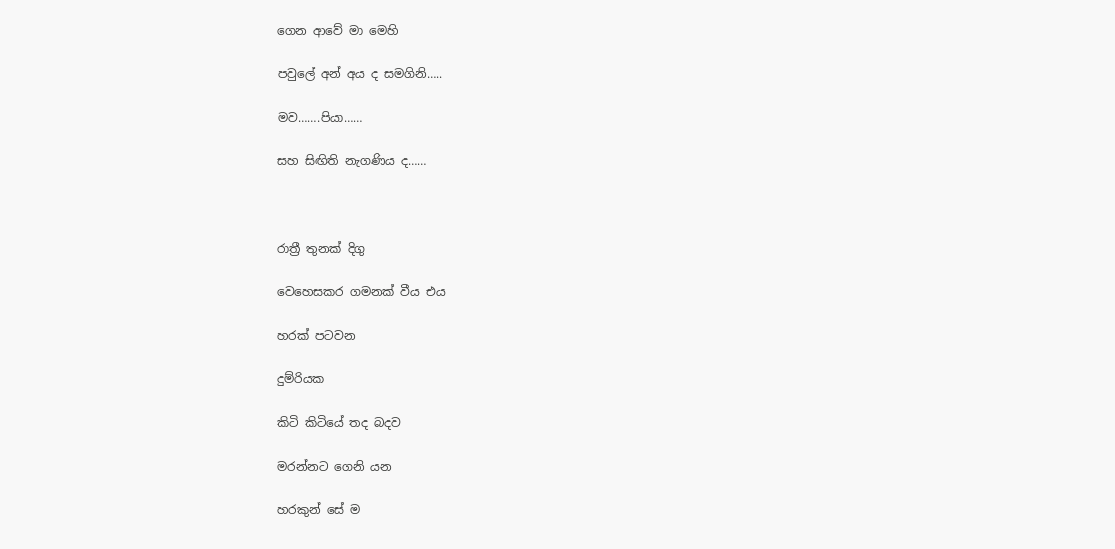ගෙන ආවේ මා මෙහි

පවුලේ අන් අය ද සමගිනි…..

මව…….පියා……

සහ සිඟිති නැගණිය ද……



රාත්‍රී තුනක් දිගු

වෙහෙසකර ගමනක් වීය එය

හරක් පටවන

දුම්රියක

කිටි කිටියේ තද බදව

මරන්නට ගෙනි යන

හරකුන් සේ ම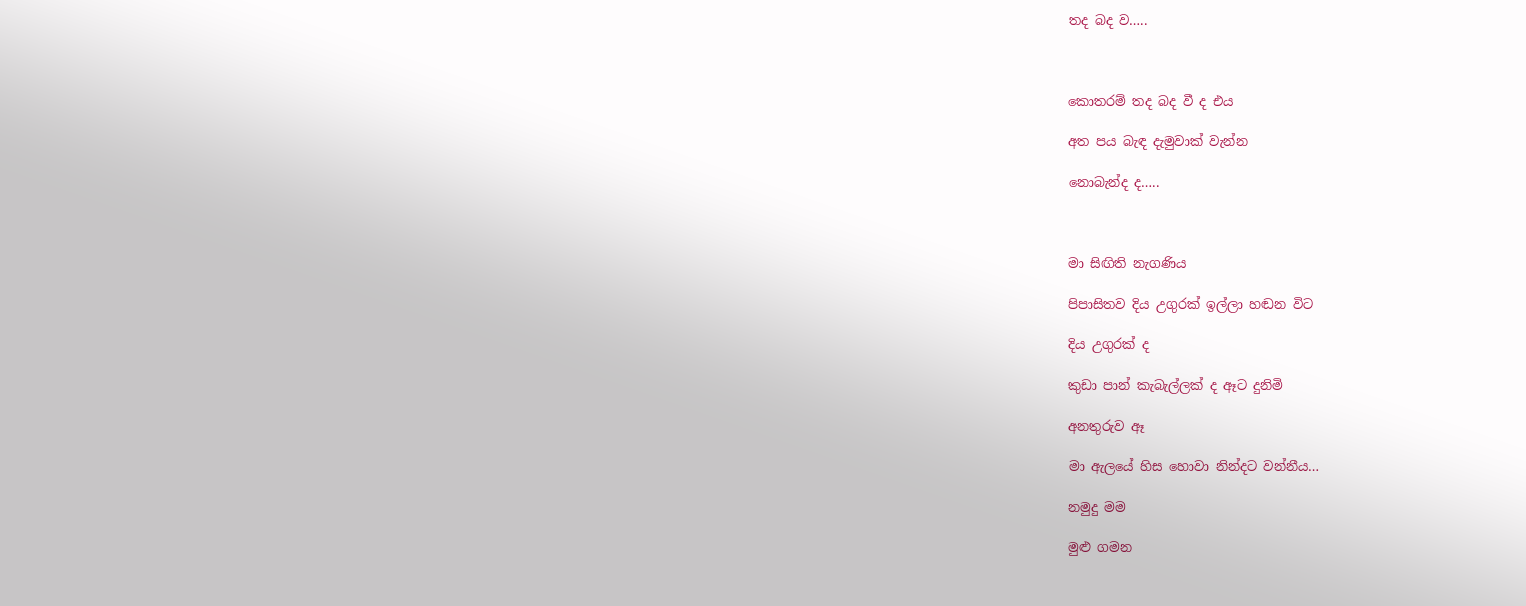තද බද ව…..



කොතරම් තද බද වී ද එය

අත පය බැඳ දැමුවාක් වැන්න

නොබැන්ද ද…..



මා සිඟිති නැගණිය

පිපාසිතව දිය උගුරක් ඉල්ලා හඬන විට

දිය උගුරක් ද

කුඩා පාන් කැබැල්ලක් ද ඈට දුනිමි

අනතුරුව ඈ

මා ඇලයේ හිස හොවා නින්දට වන්නීය…

නමුදු මම

මුළු ගමන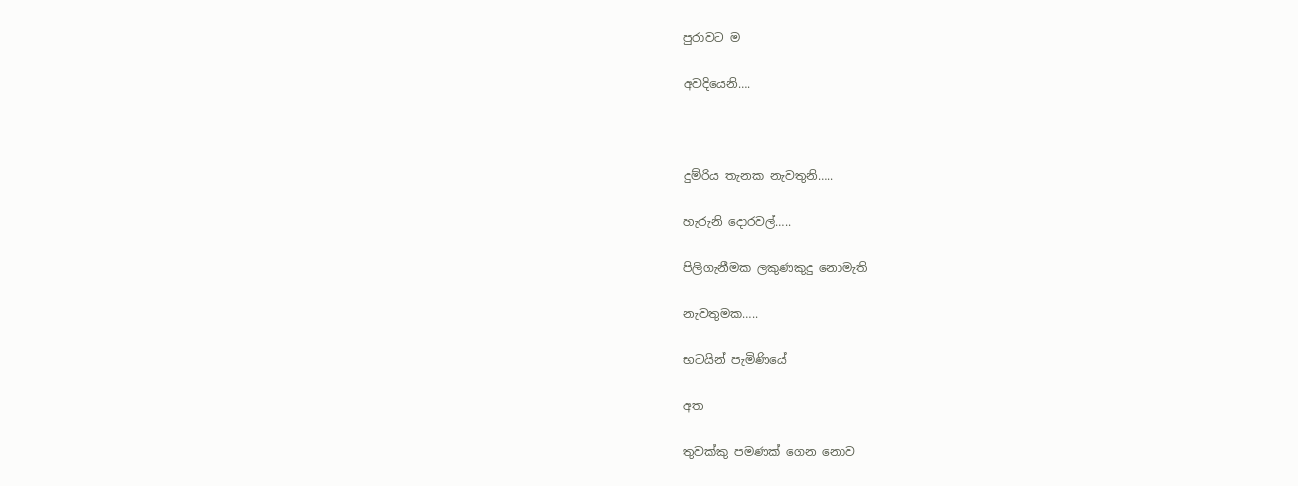පුරාවට ම

අවදියෙනි….



දුම්රිය තැනක නැවතුනි…..

හැරුනි දොරවල්…..

පිලිගැනීමක ලකුණකුදු නොමැති

නැවතුමක…..

භටයින් පැමිණියේ

අත

තුවක්කු පමණක් ගෙන නොව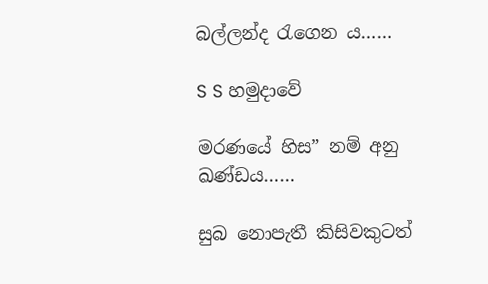බල්ලන්ද රැගෙන ය……

S S හමුදාවේ

මරණයේ හිස” නම් අනු ඛණ්ඩය……

සුබ නොපැතී කිසිවකුටත්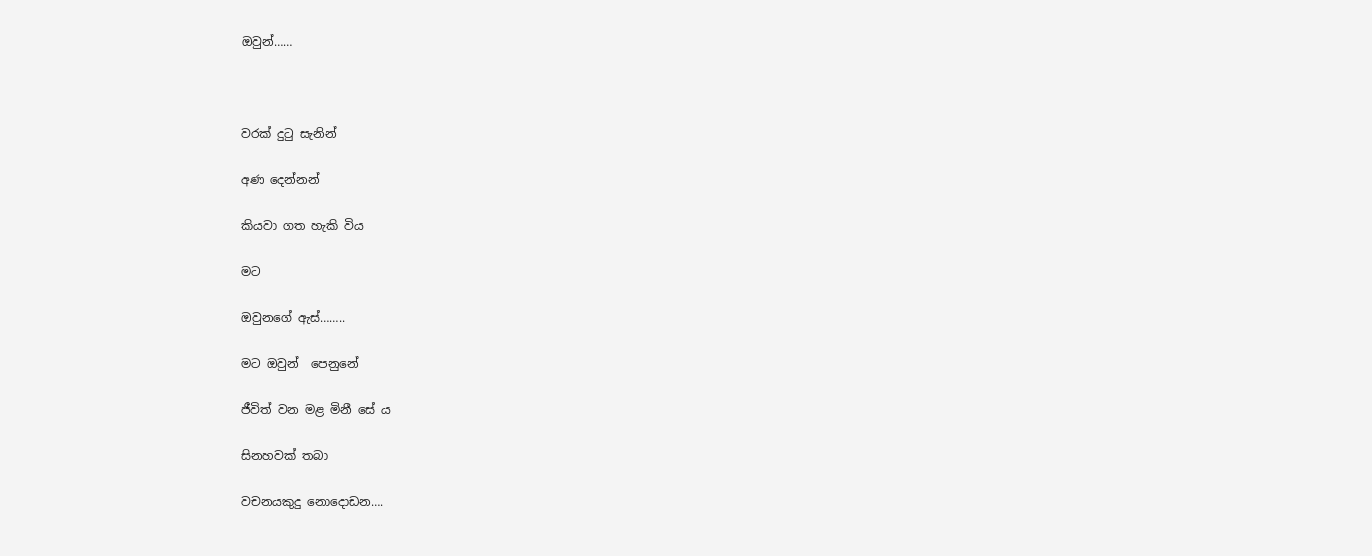ඔවුන්……



වරක් දුටු සැනින්

අණ දෙන්නන්

කියවා ගත හැකි විය

මට

ඔවුනගේ ඇස්……..

මට ඔවුන්  පෙනුනේ

ජීවිත් වන මළ මිනී සේ ය

සිනහවක් තබා

වචනයකුදු නොදොඩන….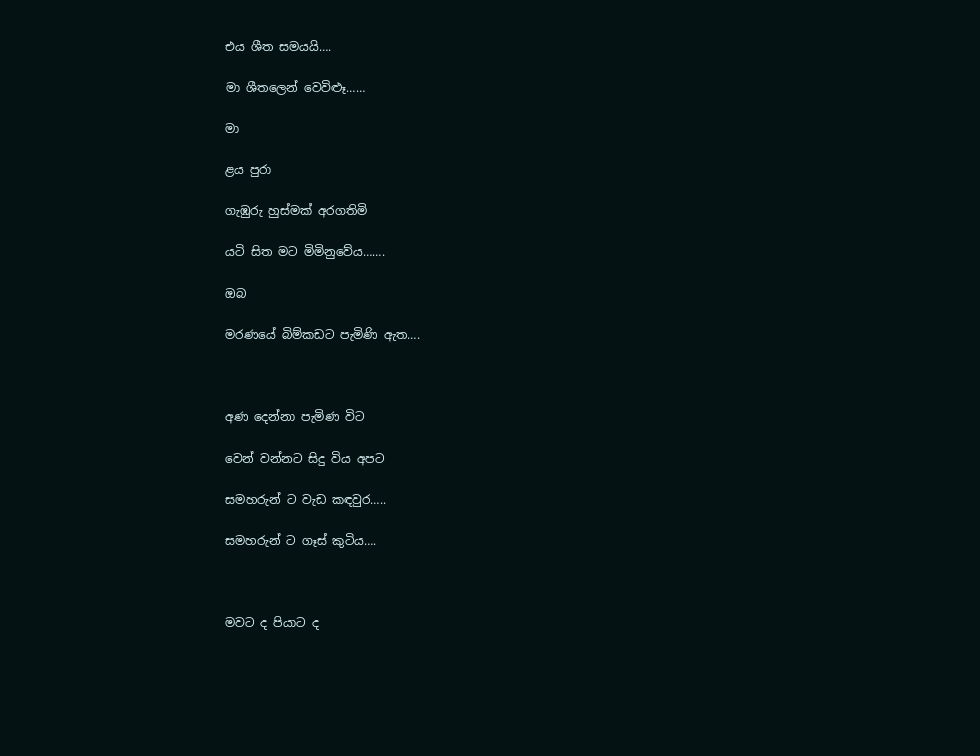එය ශීත සමයයි….

මා ශීතලෙන් වෙවිළූ……

මා

ළය පුරා

ගැඹුරු හුස්මක් අරගතිමි

යටි සිත මට මිමිනුවේය…….

ඔබ

මරණයේ බිම්කඩට පැමිණි ඇත….



අණ දෙන්නා පැමිණ විට

වෙන් වන්නට සිදු විය අපට

සමහරුන් ට වැඩ කඳවුර…..

සමහරුන් ට ගෑස් කුටිය….



මවට ද පියාට ද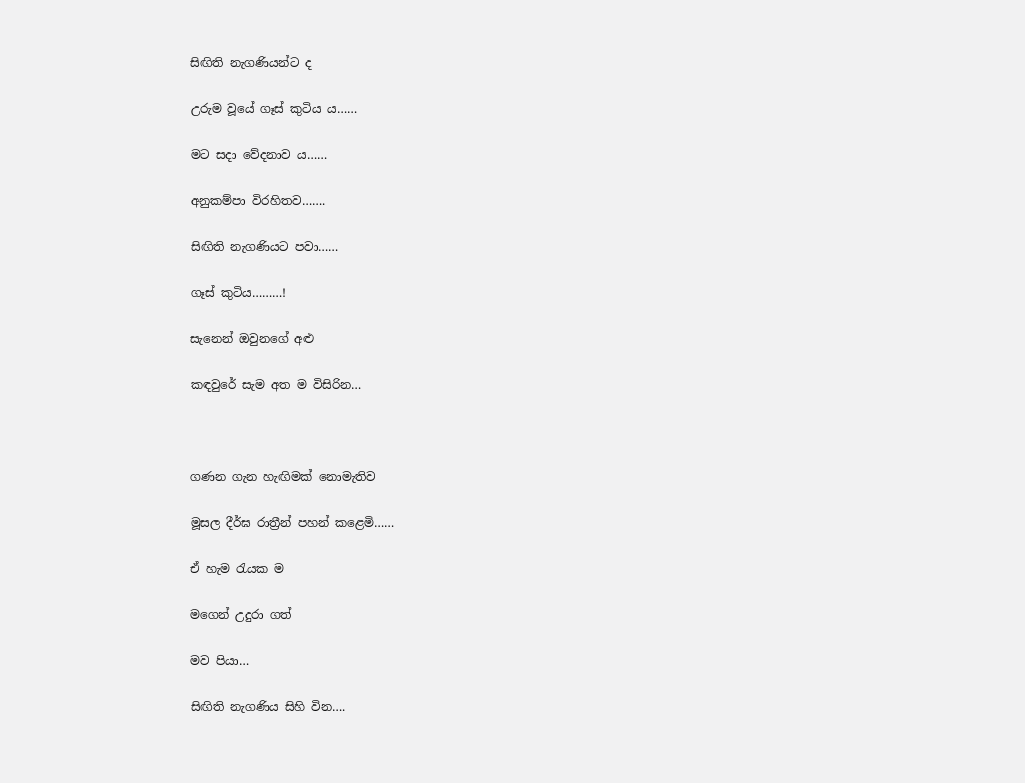සිඟිති නැගණියන්ට ද

උරුම වූයේ ගෑස් කුටිය ය……

මට සදා වේදනාව ය……

අනුකම්පා විරහිතව…….

සිඟිති නැගණියට පවා……

ගෑස් කුටිය………!

සැනෙන් ඔවුනගේ අළු

කඳවුරේ සැම අත ම විසිරින…



ගණන ගැන හැඟිමක් නොමැතිව

මූසල දීර්ඝ රාත්‍රීන් පහන් කළෙමි……

ඒ හැම රැයක ම

මගෙන් උදුරා ගත්

මව පියා…

සිඟිති නැගණිය සිහි වින….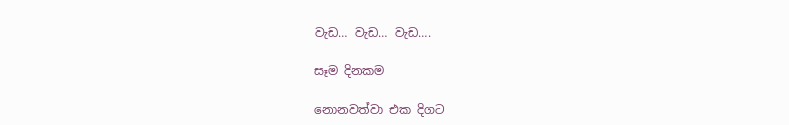වැඩ… වැඩ… වැඩ….

සෑම දිනකම

නොනවත්වා එක දිගට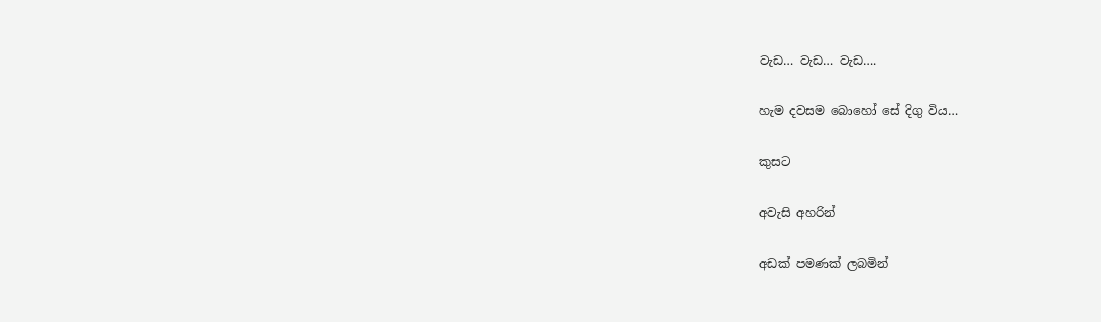වැඩ… වැඩ… වැඩ….

හැම දවසම බොහෝ සේ දිගු විය…

කුසට

අවැසි අහරින්

අඩක් පමණක් ලබමින්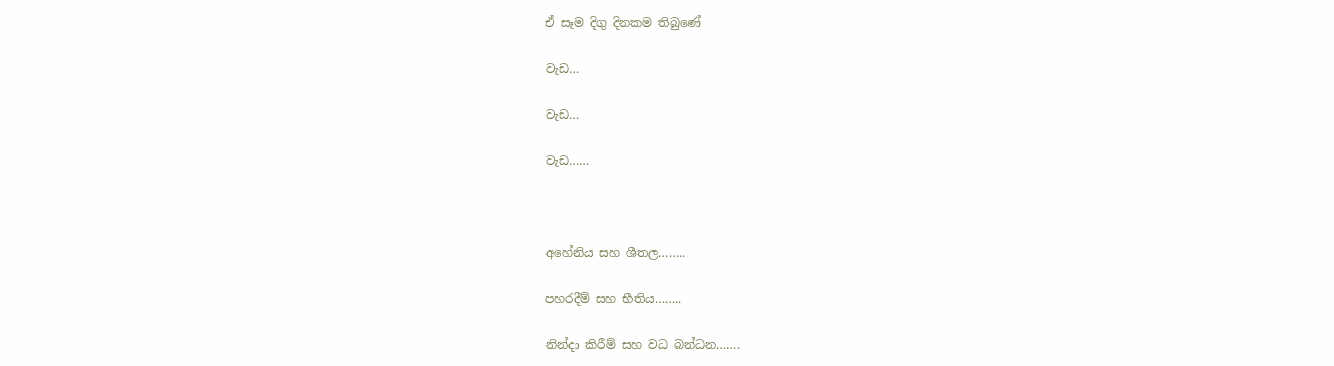ඒ සෑම දිගු දිනකම තිබුණේ

වැඩ…

වැඩ…

වැඩ……



අහේනිය සහ ශීතල……..

පහරදීම් සහ භීතිය……..

නින්දා කිරීම් සහ වධ බන්ධන…….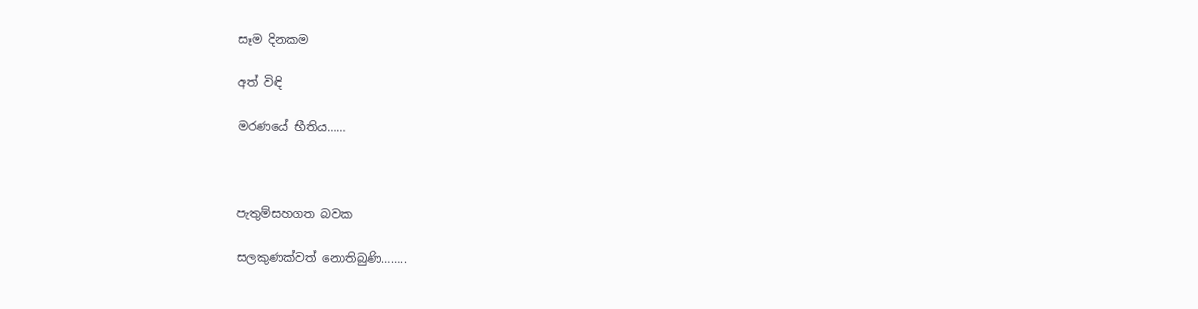සෑම දිනකම

අත් විඳි

මරණයේ භීතිය……



පැතුම්සහගත බවක

සලකුණක්වත් නොතිබුණි……..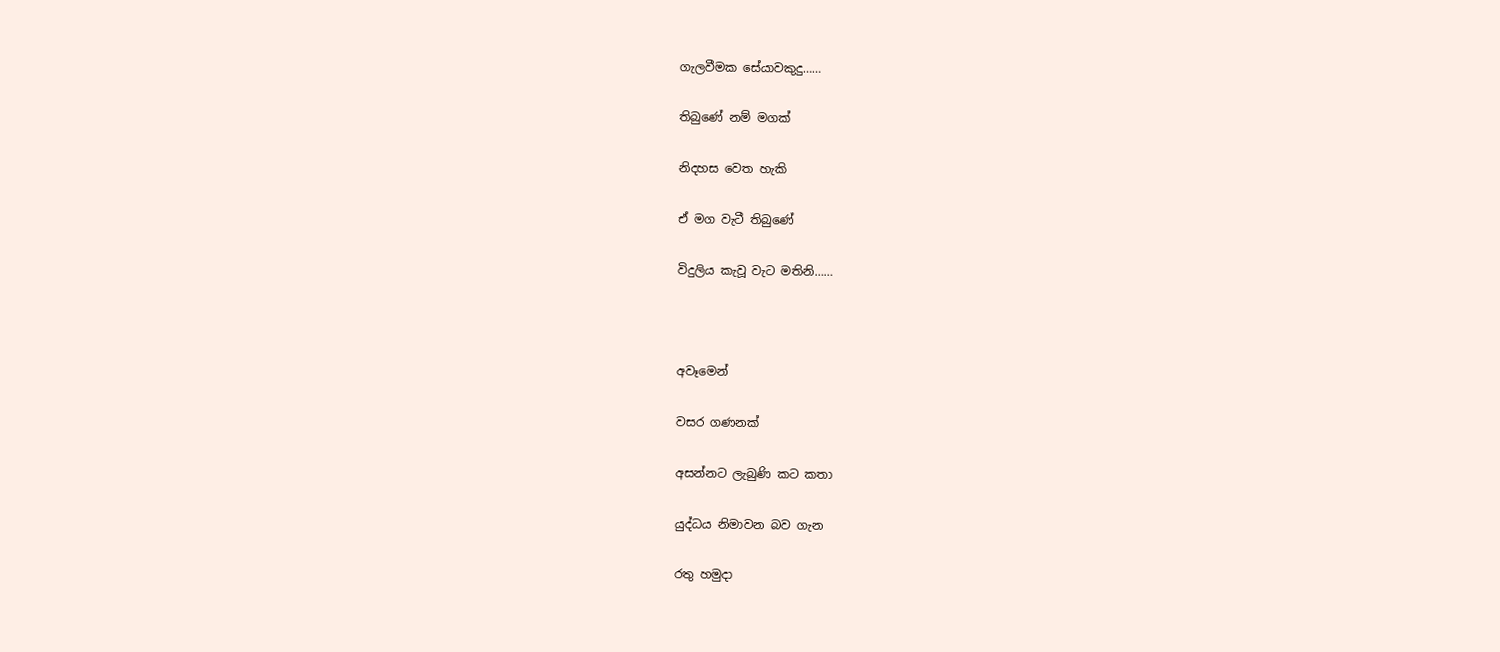ගැලවීමක සේයාවකුදු……

තිබුණේ නම් මගක්

නිදහස වෙත හැකි

ඒ මග වැටී තිබුණේ

විදුලිය කැවූ වැට මතිනි……



අවෑමෙන්

වසර ගණනක්

අසන්නට ලැබුණි කට කතා

යුද්ධය නිමාවන බව ගැන

රතු හමුදා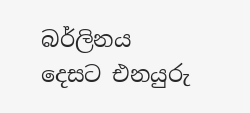බර්ලිනය දෙසට එනයුරු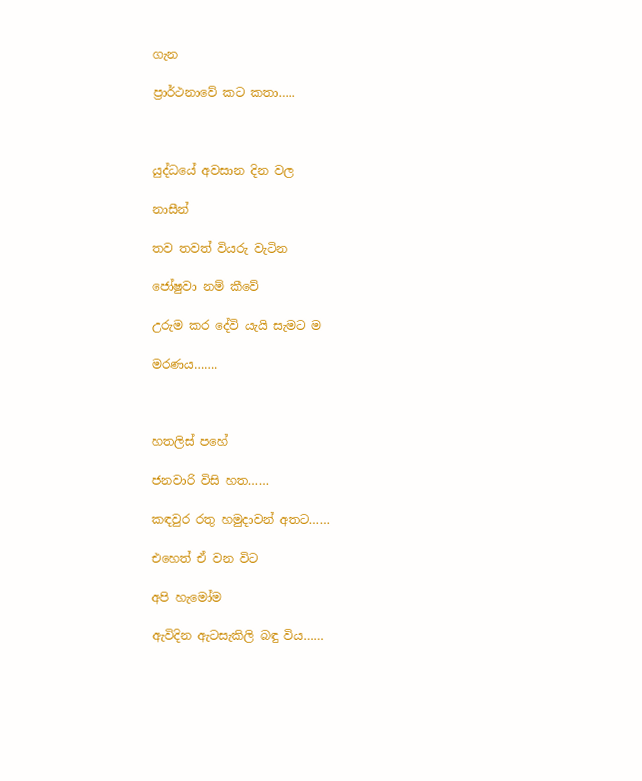ගැන

ප්‍රාර්ථනාවේ කට කතා…..



යුද්ධයේ අවසාන දින වල

නාසීන්

තව තවත් වියරු වැටින

ජෝෂුවා නම් කීවේ

උරුම කර දේවි යැයි සැමට ම

මරණය…….



හතලිස් පහේ

ජනවාරි විසි හත……

කඳවුර රතු හමුදාවන් අතට……

එහෙත් ඒ වන විට

අපි හැමෝම

ඇවිදින ඇටසැකිලි බඳු විය……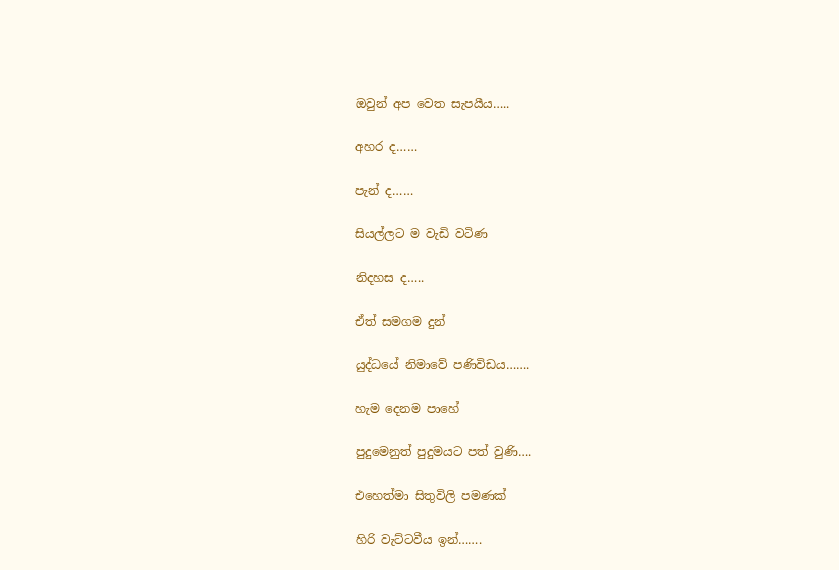ඔවුන් අප වෙත සැපයීය…..

අහර ද……

පැන් ද……

සියල්ලට ම වැඩි වටිණ

නිදහස ද…..

ඒත් සමගම දුන්

යුද්ධයේ නිමාවේ පණිවිඩය…….

හැම දෙනම පාහේ

පුදුමෙනුත් පුදුමයට පත් වුණි….

එහෙත්මා සිතුවිලි පමණක්

හිරි වැට්ටවීය ඉන්…….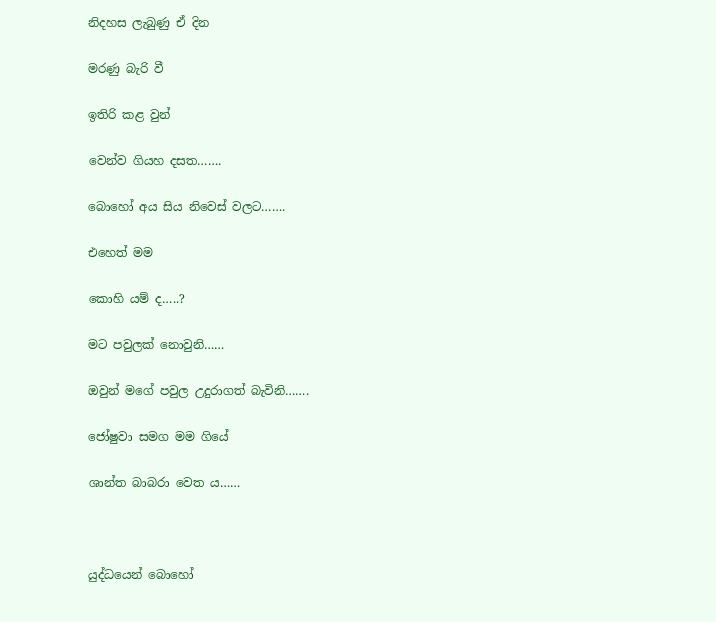නිදහස ලැබුණු ඒ දින

මරණු බැරි වී

ඉතිරි කළ වුන්

වෙන්ව ගියහ දසත…….

බොහෝ අය සිය නිවෙස් වලට…….

එහෙත් මම

කොහි යම් ද…..?

මට පවුලක් නොවුනි……

ඔවුන් මගේ පවුල උදුරාගත් බැවිනි…….

ජෝෂුවා සමග මම ගියේ

ශාන්ත බාබරා වෙත ය……



යුද්ධයෙන් බොහෝ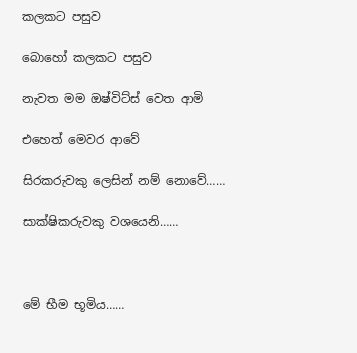කලකට පසුව

බොහෝ කලකට පසුව

නැවත මම ඔෂ්විට්ස් වෙත ආමි

එහෙත් මෙවර ආවේ

සිරකරුවකු ලෙසින් නම් නොවේ……

සාක්ෂිකරුවකු වශයෙනි……



මේ භීම භූමිය……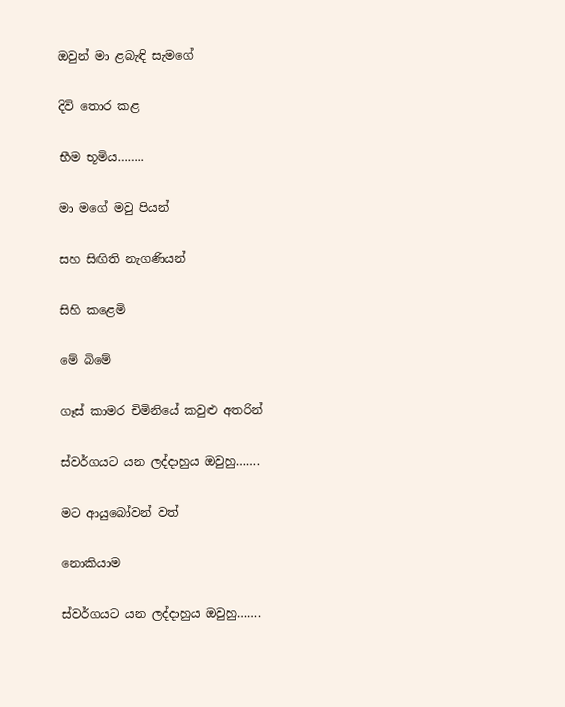ඔවුන් මා ළබැඳි සැමගේ

දිවි තොර කළ

භීම භූමිය……..

මා මගේ මවු පියන්

සහ සිඟිති නැගණියන්

සිහි කළෙමි

මේ බිමේ

ගෑස් කාමර චිමිනියේ කවුළු අතරින්

ස්වර්ගයට යන ලද්දාහුය ඔවුහු…….

මට ආයුබෝවන් වත්

නොකියාම

ස්වර්ගයට යන ලද්දාහුය ඔවුහු…….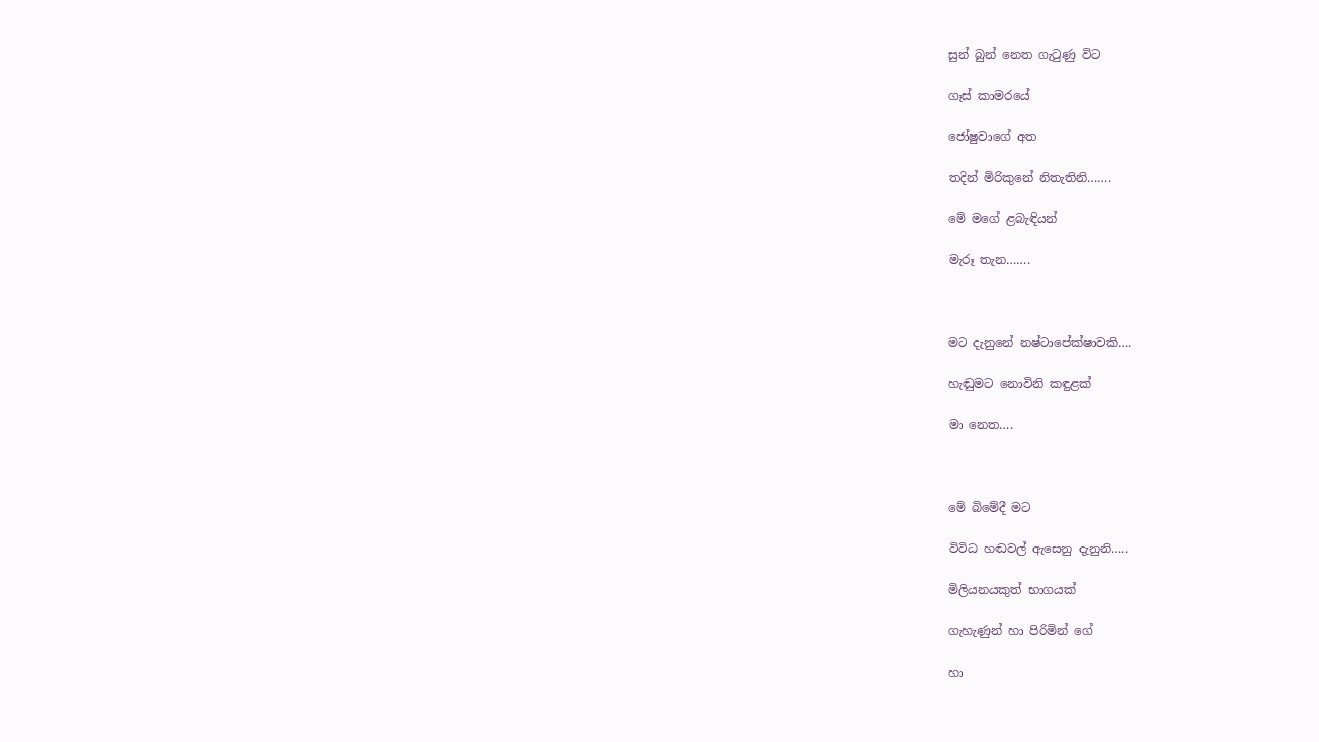සුන් බුන් නෙත ගැටුණු විට

ගෑස් කාමරයේ

ජෝෂුවාගේ අත

තදින් මිරිකුනේ නිතැතිනි…….

මේ මගේ ළබැඳියන්

මැරූ තැන…….



මට දැනුනේ නෂ්ටාපේක්ෂාවකි….

හැඬුමට නොවිනි කඳුළක්

මා නෙත….



මේ බිමේදී මට

විවිධ හඬවල් ඇසෙනු දැනුනි…..

මිලියනයකුත් භාගයක්

ගැහැණුන් හා පිරිමින් ගේ

හා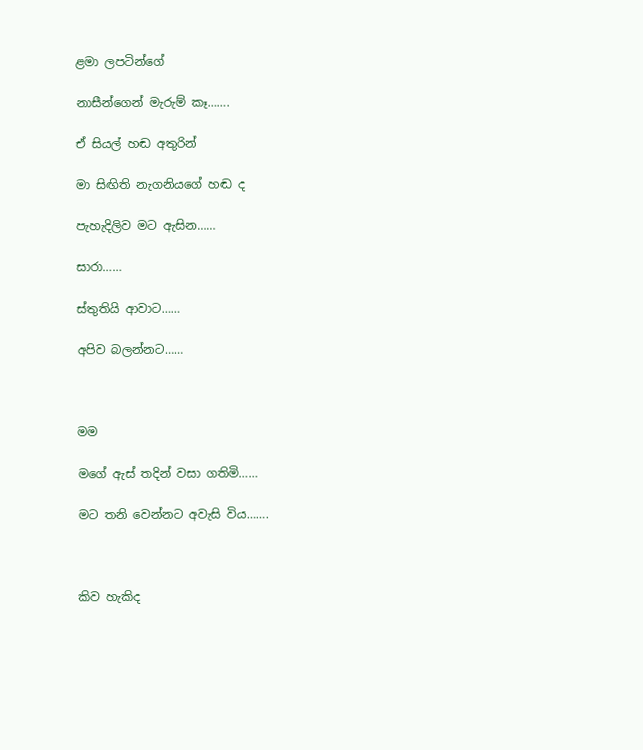ළමා ලපටින්ගේ

නාසීන්ගෙන් මැරුම් කෑ…….

ඒ සියල් හඬ අතුරින්

මා සිඟිති නැගනියගේ හඬ ද

පැහැදිලිව මට ඇසින……

සාරා……

ස්තුතියි ආවාට……

අපිව බලන්නට……



මම

මගේ ඇස් තදින් වසා ගතිමි……

මට තනි වෙන්නට අවැසි විය…….



කිව හැකිද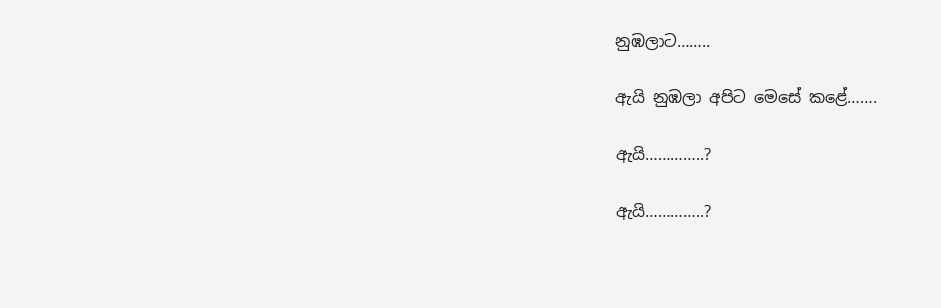නුඹලාට……..

ඇයි නුඹලා අපිට මෙසේ කළේ…….

ඇයි…………..?

ඇයි…………..?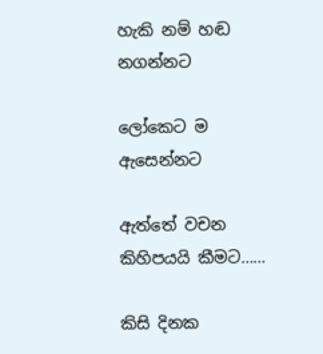හැකි නම් හඬ නගන්නට

ලෝකෙට ම ඇසෙන්නට

ඇත්තේ වචන කිහිපයයි කීමට……

කිසි දිනක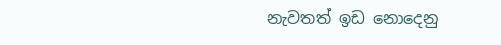නැවතත් ඉඩ නොදෙනු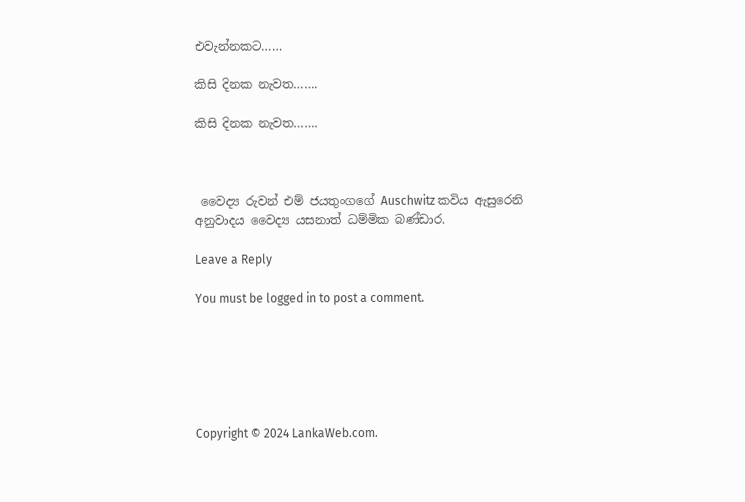එවැන්නකට……

කිසි දිනක නැවත…….

කිසි දිනක නැවත…….



 වෛද්‍ය රුවන් එම් ජයතුංගගේ Auschwitz කවිය ඇසුරෙනි   අනුවාදය වෛද්‍ය යසනාත් ධම්මික බණ්ඩාර.

Leave a Reply

You must be logged in to post a comment.






Copyright © 2024 LankaWeb.com.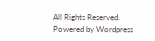All Rights Reserved. Powered by Wordpress